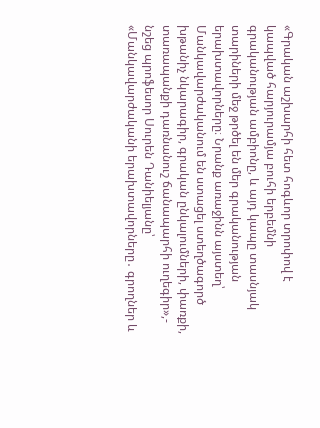«Գրական աշխարհի հետ հոգևոր տրոփով է կապված հարյուրամյա բուհի երբեմնի գրականության ամբիոնը, և այդ կապը տասնյակ տարիների մեջ թրծել են մեր գրականության երախտավորները։ Նրանք առաջինն այստեղ՝ Մանկավարժականում են ստացել ստեղծագործ խթանիչ նկարագիր, գրական ընկալումների, փառքի, տառապանքի դառնանուշ ճանապարհի ուղեգիր»,- նշեց պրոֆեսոր Սուրեն Դանիելյանը՝ «Մանկավարժականի երախտավորները․ գրողներ և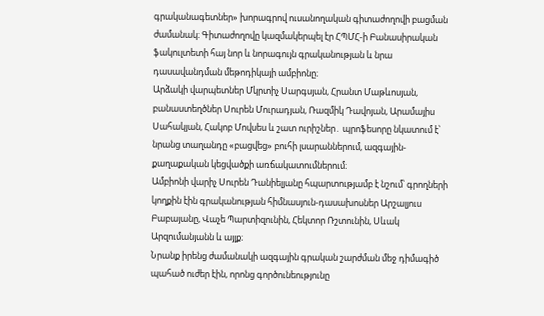գրականագետներ» խորագրով ուսանողական գիտաժողովի բացման ժամանակ։ Գիտաժողովը կազմակերպել էր ՀՊՄՀ-ի Բանասիրական ֆակուլտետի հայ նոր և նորագույն գրականության և նրա դասավանդման մեթոդիկայի ամբիոնը։
Արձակի վարպետներ Մկրտիչ Սարգսյան, Հրանտ Մաթևոսյան, բանաստեղծներ Սուրեն Մուրադյան, Ռազմիկ Դավոյան, Արամայիս Սահակյան, Հակոբ Մովսես և շատ ուրիշներ․ պրոֆեսորը նկատում է՝ նրանց տաղանդը «բացվեց» բուհի լսարաններում, ազգային-քաղաքական կեցվածքի առճակատումներում։
Ամբիոնի վարիչ Սուրեն Դանիելյանը հպարտությամբ է նշում՝ գրողների կողքին էին գրականության հիմնասյուն-դասախոսներ Արշալյուս Բաբայանը, Վաչե Պարտիզունին, Հեկտոր Ռշտունին, Սևակ Արզումանյանն և այլք։
Նրանք իրենց ժամանակի ազգային գրական շարժման մեջ դիմագիծ պահած ուժեր էին, որոնց գործունեությունը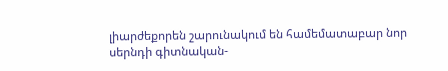լիարժեքորեն շարունակում են համեմատաբար նոր սերնդի գիտնական-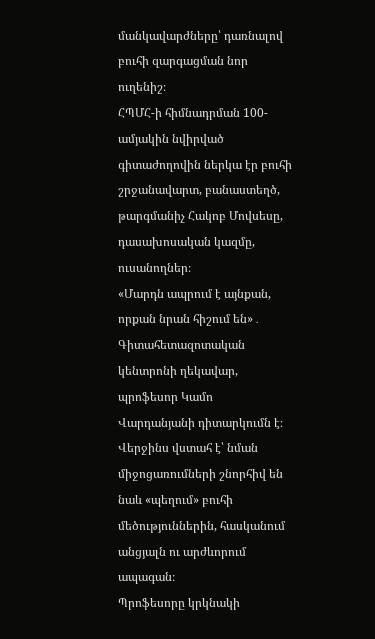մանկավարժները՝ դառնալով բուհի զարգացման նոր ուղենիշ։
ՀՊՄՀ-ի հիմնադրման 100-ամյակին նվիրված գիտաժողովին ներկա էր բուհի շրջանավարտ, բանաստեղծ, թարգմանիչ Հակոբ Մովսեսը, դասախոսական կազմը, ուսանողներ։
«Մարդն ապրում է այնքան, որքան նրան հիշում են»․ Գիտահետազոտական կենտրոնի ղեկավար, պրոֆեսոր Կամո Վարդանյանի դիտարկումն է։
Վերջինս վստահ է՝ նման միջոցառումների շնորհիվ են նաև «պեղում» բուհի մեծություններին, հասկանում անցյալն ու արժևորում ապագան։
Պրոֆեսորը կրկնակի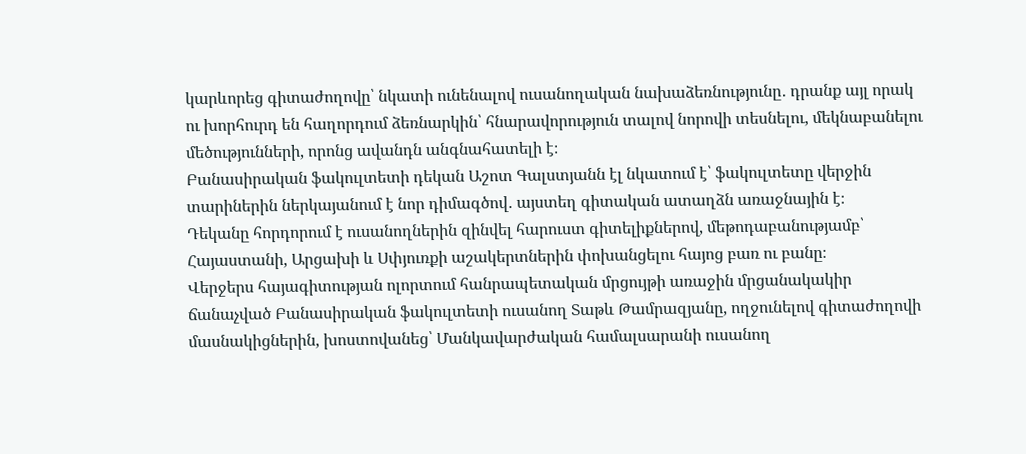կարևորեց գիտաժողովը՝ նկատի ունենալով ուսանողական նախաձեռնությունը․ դրանք այլ որակ ու խորհուրդ են հաղորդում ձեռնարկին՝ հնարավորություն տալով նորովի տեսնելու, մեկնաբանելու մեծությունների, որոնց ավանդն անգնահատելի է։
Բանասիրական ֆակուլտետի դեկան Աշոտ Գալստյանն էլ նկատում է՝ ֆակուլտետը վերջին տարիներին ներկայանում է նոր դիմագծով․ այստեղ գիտական ատաղձն առաջնային է։
Դեկանը հորդորում է ուսանողներին զինվել հարուստ գիտելիքներով, մեթոդաբանությամբ՝ Հայաստանի, Արցախի և Սփյուռքի աշակերտներին փոխանցելու հայոց բառ ու բանը։
Վերջերս հայագիտության ոլորտում հանրապետական մրցույթի առաջին մրցանակակիր ճանաչված Բանասիրական ֆակուլտետի ուսանող Տաթև Թամրազյանը, ողջունելով գիտաժողովի մասնակիցներին, խոստովանեց՝ Մանկավարժական համալսարանի ուսանող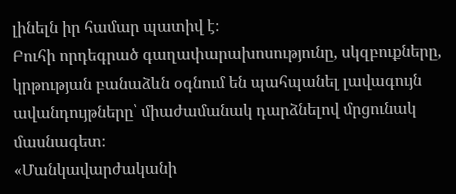լինելն իր համար պատիվ է։
Բուհի որդեգրած գաղափարախոսությունը, սկզբուքները, կրթության բանաձևն օգնում են պահպանել լավագույն ավանդույթները՝ միաժամանակ դարձնելով մրցունակ մասնագետ։
«Մանկավարժականի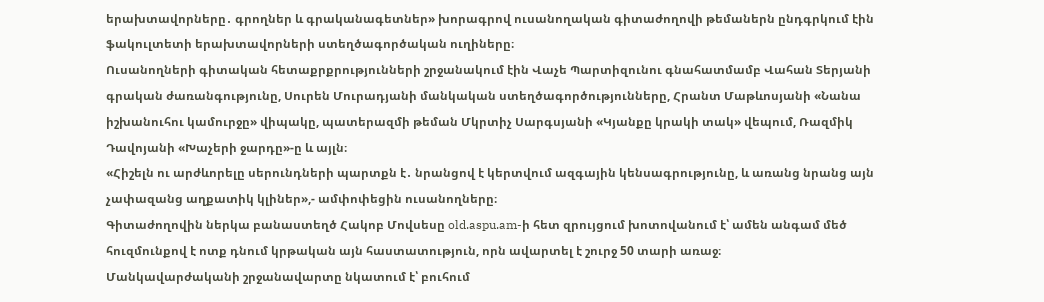երախտավորները․ գրողներ և գրականագետներ» խորագրով ուսանողական գիտաժողովի թեմաներն ընդգրկում էին ֆակուլտետի երախտավորների ստեղծագործական ուղիները։
Ուսանողների գիտական հետաքրքրությունների շրջանակում էին Վաչե Պարտիզունու գնահատմամբ Վահան Տերյանի գրական ժառանգությունը, Սուրեն Մուրադյանի մանկական ստեղծագործությունները, Հրանտ Մաթևոսյանի «Նանա իշխանուհու կամուրջը» վիպակը, պատերազմի թեման Մկրտիչ Սարգսյանի «Կյանքը կրակի տակ» վեպում, Ռազմիկ Դավոյանի «Խաչերի ջարդը»-ը և այլն։
«Հիշելն ու արժևորելը սերունդների պարտքն է․ նրանցով է կերտվում ազգային կենսագրությունը, և առանց նրանց այն չափազանց աղքատիկ կլիներ»,- ամփոփեցին ուսանողները։
Գիտաժողովին ներկա բանաստեղծ Հակոբ Մովսեսը old.aspu.am-ի հետ զրույցում խոտովանում է՝ ամեն անգամ մեծ հուզմունքով է ոտք դնում կրթական այն հաստատություն, որն ավարտել է շուրջ 50 տարի առաջ։
Մանկավարժականի շրջանավարտը նկատում է՝ բուհում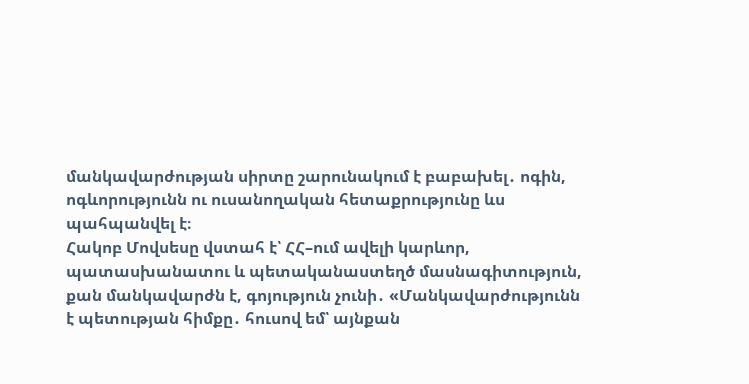մանկավարժության սիրտը շարունակում է բաբախել․ ոգին, ոգևորությունն ու ուսանողական հետաքրությունը ևս պահպանվել է։
Հակոբ Մովսեսը վստահ է՝ ՀՀ–ում ավելի կարևոր, պատասխանատու և պետականաստեղծ մասնագիտություն, քան մանկավարժն է, գոյություն չունի․ «Մանկավարժությունն է պետության հիմքը․ հուսով եմ՝ այնքան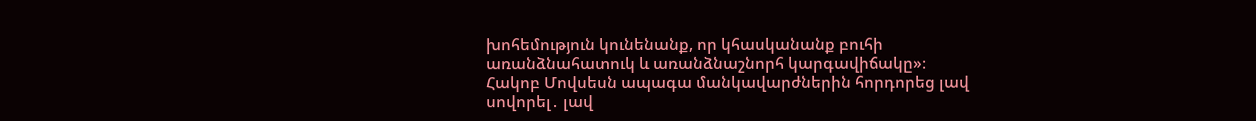խոհեմություն կունենանք, որ կհասկանանք բուհի առանձնահատուկ և առանձնաշնորհ կարգավիճակը»։
Հակոբ Մովսեսն ապագա մանկավարժներին հորդորեց լավ սովորել․ լավ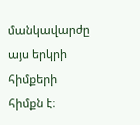մանկավարժը այս երկրի հիմքերի հիմքն է։